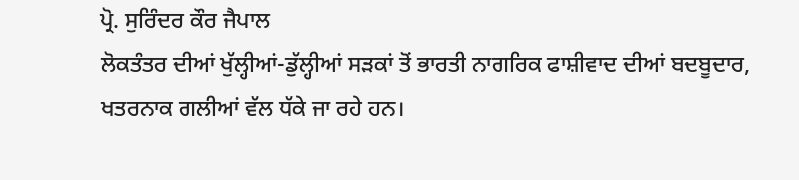ਪ੍ਰੋ. ਸੁਰਿੰਦਰ ਕੌਰ ਜੈਪਾਲ
ਲੋਕਤੰਤਰ ਦੀਆਂ ਖੁੱਲ੍ਹੀਆਂ-ਡੁੱਲ੍ਹੀਆਂ ਸੜਕਾਂ ਤੋਂ ਭਾਰਤੀ ਨਾਗਰਿਕ ਫਾਸ਼ੀਵਾਦ ਦੀਆਂ ਬਦਬੂਦਾਰ, ਖਤਰਨਾਕ ਗਲੀਆਂ ਵੱਲ ਧੱਕੇ ਜਾ ਰਹੇ ਹਨ।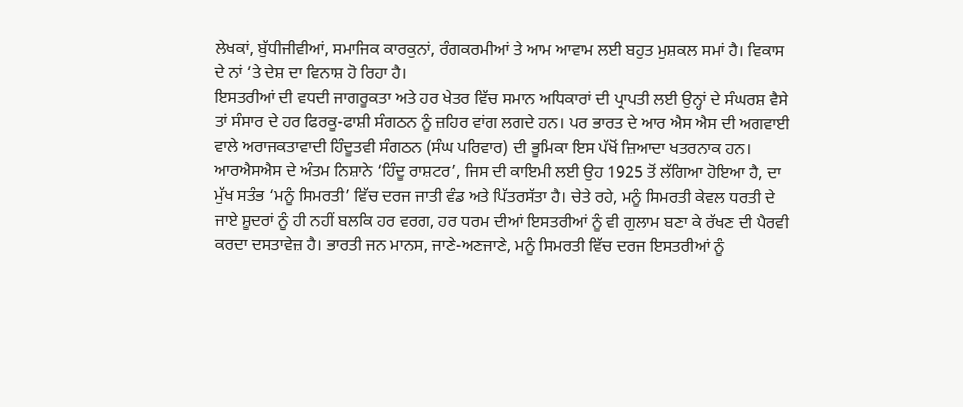ਲੇਖਕਾਂ, ਬੁੱਧੀਜੀਵੀਆਂ, ਸਮਾਜਿਕ ਕਾਰਕੁਨਾਂ, ਰੰਗਕਰਮੀਆਂ ਤੇ ਆਮ ਆਵਾਮ ਲਈ ਬਹੁਤ ਮੁਸ਼ਕਲ ਸਮਾਂ ਹੈ। ਵਿਕਾਸ ਦੇ ਨਾਂ ‘ਤੇ ਦੇਸ਼ ਦਾ ਵਿਨਾਸ਼ ਹੋ ਰਿਹਾ ਹੈ।
ਇਸਤਰੀਆਂ ਦੀ ਵਧਦੀ ਜਾਗਰੂਕਤਾ ਅਤੇ ਹਰ ਖੇਤਰ ਵਿੱਚ ਸਮਾਨ ਅਧਿਕਾਰਾਂ ਦੀ ਪ੍ਰਾਪਤੀ ਲਈ ਉਨ੍ਹਾਂ ਦੇ ਸੰਘਰਸ਼ ਵੈਸੇ ਤਾਂ ਸੰਸਾਰ ਦੇ ਹਰ ਫਿਰਕੂ-ਫਾਸ਼ੀ ਸੰਗਠਨ ਨੂੰ ਜ਼ਹਿਰ ਵਾਂਗ ਲਗਦੇ ਹਨ। ਪਰ ਭਾਰਤ ਦੇ ਆਰ ਐਸ ਐਸ ਦੀ ਅਗਵਾਈ ਵਾਲੇ ਅਰਾਜਕਤਾਵਾਦੀ ਹਿੰਦੂਤਵੀ ਸੰਗਠਨ (ਸੰਘ ਪਰਿਵਾਰ) ਦੀ ਭੂਮਿਕਾ ਇਸ ਪੱਖੋਂ ਜ਼ਿਆਦਾ ਖਤਰਨਾਕ ਹਨ। ਆਰਐਸਐਸ ਦੇ ਅੰਤਮ ਨਿਸ਼ਾਨੇ ‘ਹਿੰਦੂ ਰਾਸ਼ਟਰ’, ਜਿਸ ਦੀ ਕਾਇਮੀ ਲਈ ਉਹ 1925 ਤੋਂ ਲੱਗਿਆ ਹੋਇਆ ਹੈ, ਦਾ ਮੁੱਖ ਸਤੰਭ ‘ਮਨੂੰ ਸਿਮਰਤੀ’ ਵਿੱਚ ਦਰਜ ਜਾਤੀ ਵੰਡ ਅਤੇ ਪਿੱਤਰਸੱਤਾ ਹੈ। ਚੇਤੇ ਰਹੇ, ਮਨੂੰ ਸਿਮਰਤੀ ਕੇਵਲ ਧਰਤੀ ਦੇ ਜਾਏ ਸ਼ੂਦਰਾਂ ਨੂੰ ਹੀ ਨਹੀਂ ਬਲਕਿ ਹਰ ਵਰਗ, ਹਰ ਧਰਮ ਦੀਆਂ ਇਸਤਰੀਆਂ ਨੂੰ ਵੀ ਗੁਲਾਮ ਬਣਾ ਕੇ ਰੱਖਣ ਦੀ ਪੈਰਵੀ ਕਰਦਾ ਦਸਤਾਵੇਜ਼ ਹੈ। ਭਾਰਤੀ ਜਨ ਮਾਨਸ, ਜਾਣੇ-ਅਣਜਾਣੇ, ਮਨੂੰ ਸਿਮਰਤੀ ਵਿੱਚ ਦਰਜ ਇਸਤਰੀਆਂ ਨੂੰ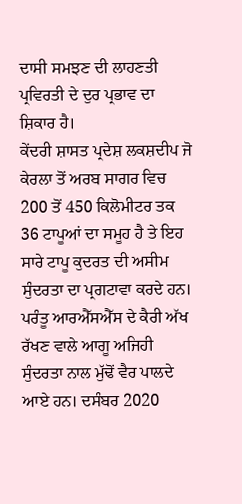ਦਾਸੀ ਸਮਝਣ ਦੀ ਲਾਹਣਤੀ ਪ੍ਰਵਿਰਤੀ ਦੇ ਦੁਰ ਪ੍ਰਭਾਵ ਦਾ ਸ਼ਿਕਾਰ ਹੈ।
ਕੇਂਦਰੀ ਸ਼ਾਸਤ ਪ੍ਰਦੇਸ਼ ਲਕਸ਼ਦੀਪ ਜੋ ਕੇਰਲਾ ਤੋਂ ਅਰਬ ਸਾਗਰ ਵਿਚ 200 ਤੋਂ 450 ਕਿਲੋਮੀਟਰ ਤਕ 36 ਟਾਪੂਆਂ ਦਾ ਸਮੂਹ ਹੈ ਤੇ ਇਹ ਸਾਰੇ ਟਾਪੂ ਕੁਦਰਤ ਦੀ ਅਸੀਮ ਸੁੰਦਰਤਾ ਦਾ ਪ੍ਰਗਟਾਵਾ ਕਰਦੇ ਹਨ। ਪਰੰਤੂ ਆਰਐੱਸਐੱਸ ਦੇ ਕੈਰੀ ਅੱਖ ਰੱਖਣ ਵਾਲੇ ਆਗੂ ਅਜਿਹੀ ਸੁੰਦਰਤਾ ਨਾਲ ਮੁੱਢੋਂ ਵੈਰ ਪਾਲਦੇ ਆਏ ਹਨ। ਦਸੰਬਰ 2020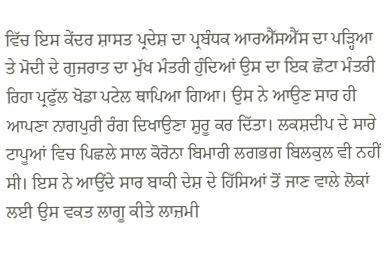ਵਿੱਚ ਇਸ ਕੇਂਦਰ ਸ਼ਾਸਤ ਪ੍ਰਦੇਸ਼ ਦਾ ਪ੍ਰਬੰਧਕ ਆਰਐੱਸਐੱਸ ਦਾ ਪੜ੍ਹਿਆ ਤੇ ਮੋਦੀ ਦੇ ਗੁਜਰਾਤ ਦਾ ਮੁੱਖ ਮੰਤਰੀ ਹੁੰਦਿਆਂ ਉਸ ਦਾ ਇਕ ਛੋਟਾ ਮੰਤਰੀ ਰਿਹਾ ਪ੍ਰਫੁੱਲ ਖੋਡਾ ਪਟੇਲ ਥਾਪਿਆ ਗਿਆ। ਉਸ ਨੇ ਆਉਣ ਸਾਰ ਹੀ ਆਪਣਾ ਨਾਗਪੁਰੀ ਰੰਗ ਦਿਖਾਉਣਾ ਸ਼ੁਰੂ ਕਰ ਦਿੱਤਾ। ਲਕਸ਼ਦੀਪ ਦੇ ਸਾਰੇ ਟਾਪੂਆਂ ਵਿਚ ਪਿਛਲੇ ਸਾਲ ਕੋਰੋਨਾ ਬਿਮਾਰੀ ਲਗਭਗ ਬਿਲਕੁਲ ਵੀ ਨਹੀਂ ਸੀ। ਇਸ ਨੇ ਆਉਂਦੇ ਸਾਰ ਬਾਕੀ ਦੇਸ਼ ਦੇ ਹਿੱਸਿਆਂ ਤੋਂ ਜਾਣ ਵਾਲੇ ਲੋਕਾਂ ਲਈ ਉਸ ਵਕਤ ਲਾਗੂ ਕੀਤੇ ਲਾਜ਼ਮੀ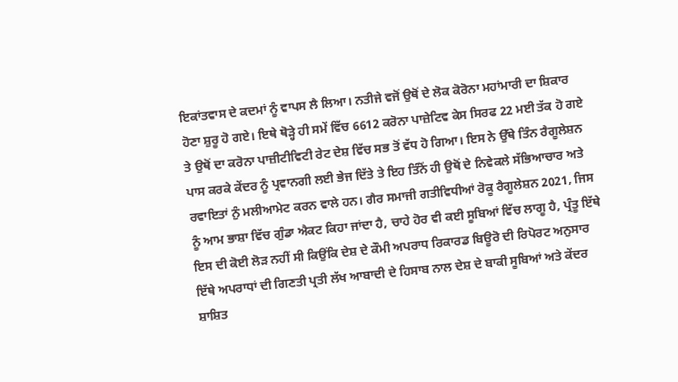ਇਕਾਂਤਵਾਸ ਦੇ ਕਦਮਾਂ ਨੂੰ ਵਾਪਸ ਲੈ ਲਿਆ। ਨਤੀਜੇ ਵਜੋਂ ਉਥੋਂ ਦੇ ਲੋਕ ਕੋਰੋਨਾ ਮਹਾਂਮਾਰੀ ਦਾ ਸ਼ਿਕਾਰ ਹੋਣਾ ਸ਼ੁਰੂ ਹੋ ਗਏ। ਇਥੇ ਥੋੜ੍ਹੇ ਹੀ ਸਮੇਂ ਵਿੱਚ 6612 ਕਰੋਨਾ ਪਾਜ਼ੇਟਿਵ ਕੇਸ ਸਿਰਫ 22 ਮਈ ਤੱਕ ਹੋ ਗਏ ਤੇ ਉਥੋਂ ਦਾ ਕਰੋਨਾ ਪਾਜ਼ੀਟੀਵਿਟੀ ਰੇਟ ਦੇਸ਼ ਵਿੱਚ ਸਭ ਤੋਂ ਵੱਧ ਹੋ ਗਿਆ। ਇਸ ਨੇ ਉੱਥੇ ਤਿੰਨ ਰੈਗੂਲੇਸ਼ਨ ਪਾਸ ਕਰਕੇ ਕੇਂਦਰ ਨੂੰ ਪ੍ਰਵਾਨਗੀ ਲਈ ਭੇਜ ਦਿੱਤੇ ਤੇ ਇਹ ਤਿੰਨੋਂ ਹੀ ਉਥੋਂ ਦੇ ਨਿਵੇਕਲੇ ਸੱਭਿਆਚਾਰ ਅਤੇ ਰਵਾਇਤਾਂ ਨੁੰ ਮਲੀਆਮੇਟ ਕਰਨ ਵਾਲੇ ਹਨ। ਗੈਰ ਸਮਾਜੀ ਗਤੀਵਿਧੀਆਂ ਰੋਕੂ ਰੈਗੂਲੇਸ਼ਨ 2021, ਜਿਸ ਨੂੰ ਆਮ ਭਾਸ਼ਾ ਵਿੱਚ ਗੁੰਡਾ ਐਕਟ ਕਿਹਾ ਜਾਂਦਾ ਹੈ, ਚਾਹੇ ਹੋਰ ਵੀ ਕਈ ਸੂਬਿਆਂ ਵਿੱਚ ਲਾਗੂ ਹੈ, ਪ੍ਰੰਤੂ ਇੱਥੇ ਇਸ ਦੀ ਕੋਈ ਲੋੜ ਨਹੀਂ ਸੀ ਕਿਉਂਕਿ ਦੇਸ਼ ਦੇ ਕੌਮੀ ਅਪਰਾਧ ਰਿਕਾਰਡ ਬਿਊਰੋ ਦੀ ਰਿਪੋਰਟ ਅਨੁਸਾਰ ਇੱਥੇ ਅਪਰਾਧਾਂ ਦੀ ਗਿਣਤੀ ਪ੍ਰਤੀ ਲੱਖ ਆਬਾਦੀ ਦੇ ਹਿਸਾਬ ਨਾਲ ਦੇਸ਼ ਦੇ ਬਾਕੀ ਸੂਬਿਆਂ ਅਤੇ ਕੇਂਦਰ ਸ਼ਾਸ਼ਿਤ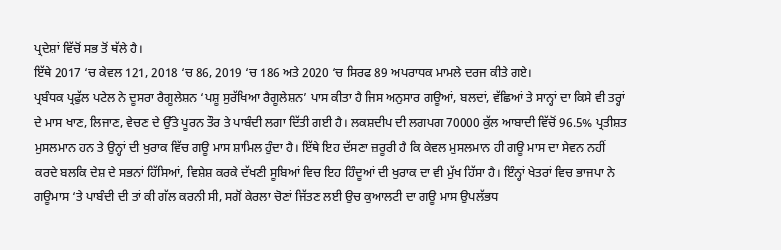ਪ੍ਰਦੇਸ਼ਾਂ ਵਿੱਚੋਂ ਸਭ ਤੋਂ ਥੱਲੇ ਹੈ।
ਇੱਥੇ 2017 ‘ਚ ਕੇਵਲ 121, 2018 ‘ਚ 86, 2019 ‘ਚ 186 ਅਤੇ 2020 ‘ਚ ਸਿਰਫ 89 ਅਪਰਾਧਕ ਮਾਮਲੇ ਦਰਜ ਕੀਤੇ ਗਏ।
ਪ੍ਰਬੰਧਕ ਪ੍ਰਫੁੱਲ ਪਟੇਲ ਨੇ ਦੂਸਰਾ ਰੈਗੂਲੇਸ਼ਨ ‘ਪਸ਼ੂ ਸੁਰੱਖਿਆ ਰੈਗੂਲੇਸ਼ਨ’ ਪਾਸ ਕੀਤਾ ਹੈ ਜਿਸ ਅਨੁਸਾਰ ਗਊਆਂ, ਬਲਦਾਂ, ਵੱਛਿਆਂ ਤੇ ਸਾਨ੍ਹਾਂ ਦਾ ਕਿਸੇ ਵੀ ਤਰ੍ਹਾਂ ਦੇ ਮਾਸ ਖਾਣ, ਲਿਜਾਣ, ਵੇਚਣ ਦੇ ਉੱਤੇ ਪੂਰਨ ਤੌਰ ਤੇ ਪਾਬੰਦੀ ਲਗਾ ਦਿੱਤੀ ਗਈ ਹੈ। ਲਕਸ਼ਦੀਪ ਦੀ ਲਗਪਗ 70000 ਕੁੱਲ ਆਬਾਦੀ ਵਿੱਚੋਂ 96.5% ਪ੍ਰਤੀਸ਼ਤ ਮੁਸਲਮਾਨ ਹਨ ਤੇ ਉਨ੍ਹਾਂ ਦੀ ਖੁਰਾਕ ਵਿੱਚ ਗਊ ਮਾਸ ਸ਼ਾਮਿਲ ਹੁੰਦਾ ਹੈ। ਇੱਥੇ ਇਹ ਦੱਸਣਾ ਜ਼ਰੂਰੀ ਹੈ ਕਿ ਕੇਵਲ ਮੁਸਲਮਾਨ ਹੀ ਗਊ ਮਾਸ ਦਾ ਸੇਵਨ ਨਹੀਂ ਕਰਦੇ ਬਲਕਿ ਦੇਸ਼ ਦੇ ਸਭਨਾਂ ਹਿੱਸਿਆਂ, ਵਿਸ਼ੇਸ਼ ਕਰਕੇ ਦੱਖਣੀ ਸੂਬਿਆਂ ਵਿਚ ਇਹ ਹਿੰਦੂਆਂ ਦੀ ਖੁਰਾਕ ਦਾ ਵੀ ਮੁੱਖ ਹਿੱਸਾ ਹੈ। ਇੰਨ੍ਹਾਂ ਖੇਤਰਾਂ ਵਿਚ ਭਾਜਪਾ ਨੇ ਗਊਮਾਸ ‘ਤੇ ਪਾਬੰਦੀ ਦੀ ਤਾਂ ਕੀ ਗੱਲ ਕਰਨੀ ਸੀ, ਸਗੋਂ ਕੇਰਲਾ ਚੋਣਾਂ ਜਿੱਤਣ ਲਈ ਉਚ ਕੁਆਲਟੀ ਦਾ ਗਊ ਮਾਸ ਉਪਲੱਭਧ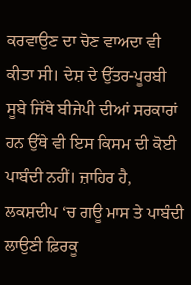ਕਰਵਾਉਣ ਦਾ ਚੋਣ ਵਾਅਦਾ ਵੀ ਕੀਤਾ ਸੀ। ਦੇਸ਼ ਦੇ ਉੱਤਰ-ਪੂਰਬੀ ਸੂਬੇ ਜਿੱਥੇ ਬੀਜੇਪੀ ਦੀਆਂ ਸਰਕਾਰਾਂ ਹਨ ਉੱਥੇ ਵੀ ਇਸ ਕਿਸਮ ਦੀ ਕੋਈ ਪਾਬੰਦੀ ਨਹੀਂ। ਜ਼ਾਹਿਰ ਹੈ, ਲਕਸ਼ਦੀਪ ‘ਚ ਗਊ ਮਾਸ ਤੇ ਪਾਬੰਦੀ ਲਾਉਣੀ ਫ਼ਿਰਕੂ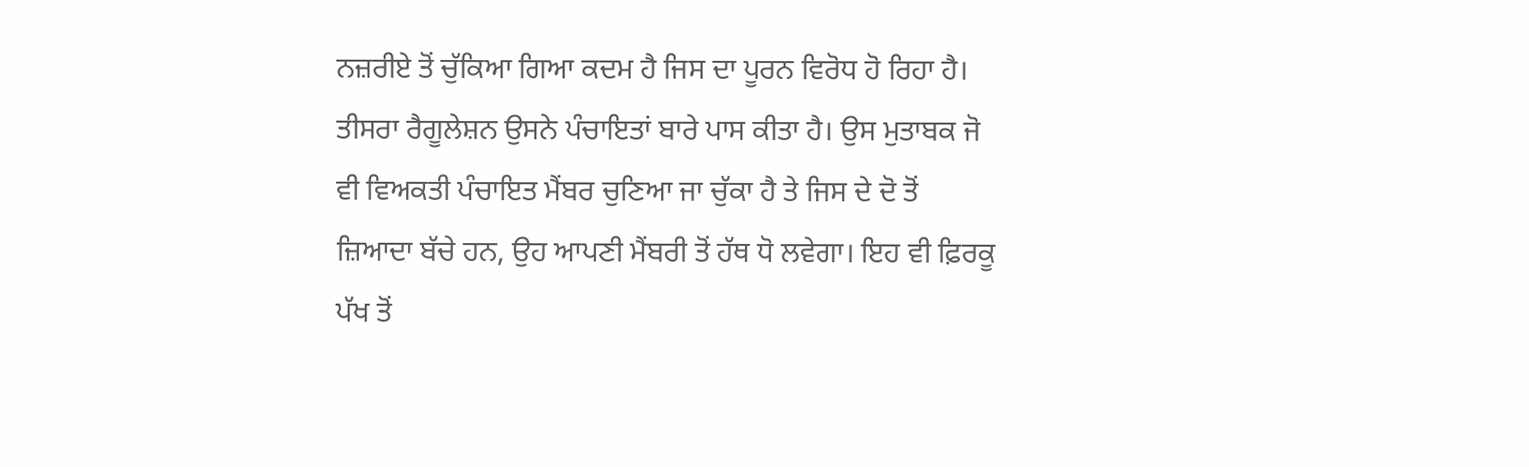ਨਜ਼ਰੀਏ ਤੋਂ ਚੁੱਕਿਆ ਗਿਆ ਕਦਮ ਹੈ ਜਿਸ ਦਾ ਪੂਰਨ ਵਿਰੋਧ ਹੋ ਰਿਹਾ ਹੈ। ਤੀਸਰਾ ਰੈਗੂਲੇਸ਼ਨ ਉਸਨੇ ਪੰਚਾਇਤਾਂ ਬਾਰੇ ਪਾਸ ਕੀਤਾ ਹੈ। ਉਸ ਮੁਤਾਬਕ ਜੋ ਵੀ ਵਿਅਕਤੀ ਪੰਚਾਇਤ ਮੈਂਬਰ ਚੁਣਿਆ ਜਾ ਚੁੱਕਾ ਹੈ ਤੇ ਜਿਸ ਦੇ ਦੋ ਤੋਂ ਜ਼ਿਆਦਾ ਬੱਚੇ ਹਨ, ਉਹ ਆਪਣੀ ਮੈਂਬਰੀ ਤੋਂ ਹੱਥ ਧੋ ਲਵੇਗਾ। ਇਹ ਵੀ ਫ਼ਿਰਕੂ ਪੱਖ ਤੋਂ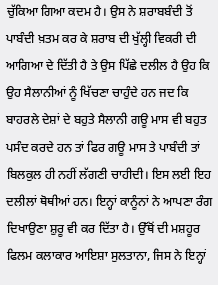ਚੁੱਕਿਆ ਗਿਆ ਕਦਮ ਹੈ। ਉਸ ਨੇ ਸ਼ਰਾਬਬੰਦੀ ਤੋਂ ਪਾਬੰਦੀ ਖ਼ਤਮ ਕਰ ਕੇ ਸ਼ਰਾਬ ਦੀ ਖੁੱਲ੍ਹੀ ਵਿਕਰੀ ਦੀ ਆਗਿਆ ਦੇ ਦਿੱਤੀ ਹੈ ਤੇ ਉਸ ਪਿੱਛੇ ਦਲੀਲ ਹੈ ਉਹ ਕਿ ਉਹ ਸੈਲਾਨੀਆਂ ਨੂੰ ਖਿੱਚਣਾ ਚਾਹੁੰਦੇ ਹਨ ਜਦ ਕਿ ਬਾਹਰਲੇ ਦੇਸ਼ਾਂ ਦੇ ਬਹੁਤੇ ਸੈਲਾਨੀ ਗਊ ਮਾਸ ਵੀ ਬਹੁਤ ਪਸੰਦ ਕਰਦੇ ਹਨ ਤਾਂ ਫਿਰ ਗਊ ਮਾਸ ਤੇ ਪਾਬੰਦੀ ਤਾਂ ਬਿਲਕੁਲ ਹੀ ਨਹੀਂ ਲੱਗਣੀ ਚਾਹੀਦੀ। ਇਸ ਲਈ ਇਹ ਦਲੀਲਾਂ ਥੋਥੀਆਂ ਹਨ। ਇਨ੍ਹਾਂ ਕਾਨੂੰਨਾਂ ਨੇ ਆਪਣਾ ਰੰਗ ਦਿਖਾਉਣਾ ਸ਼ੁਰੂ ਵੀ ਕਰ ਦਿੱਤਾ ਹੈ। ਉੱਥੋਂ ਦੀ ਮਸ਼ਹੂਰ ਫਿਲਮ ਕਲਾਕਾਰ ਆਇਸ਼ਾ ਸੁਲਤਾਨਾ, ਜਿਸ ਨੇ ਇਨ੍ਹਾਂ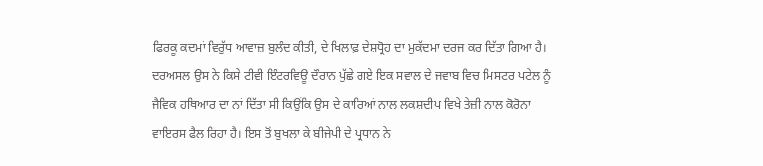ਫਿਰਕੂ ਕਦਮਾਂ ਵਿਰੁੱਧ ਆਵਾਜ਼ ਬੁਲੰਦ ਕੀਤੀ, ਦੇ ਖਿਲਾਫ਼ ਦੇਸ਼ਧ੍ਰੋਹ ਦਾ ਮੁਕੱਦਮਾ ਦਰਜ ਕਰ ਦਿੱਤਾ ਗਿਆ ਹੈ। ਦਰਅਸਲ ਉਸ ਨੇ ਕਿਸੇ ਟੀਵੀ ਇੰਟਰਵਿਊ ਦੌਰਾਨ ਪੁੱਛੇ ਗਏ ਇਕ ਸਵਾਲ ਦੇ ਜਵਾਬ ਵਿਚ ਮਿਸਟਰ ਪਟੇਲ ਨੂੰ ਜੈਵਿਕ ਹਥਿਆਰ ਦਾ ਨਾਂ ਦਿੱਤਾ ਸੀ ਕਿਉਂਕਿ ਉਸ ਦੇ ਕਾਰਿਆਂ ਨਾਲ ਲਕਸ਼ਦੀਪ ਵਿਖੇ ਤੇਜ਼ੀ ਨਾਲ ਕੋਰੋਨਾ ਵਾਇਰਸ ਫੈਲ ਰਿਹਾ ਹੈ। ਇਸ ਤੋਂ ਬੁਖਲਾ ਕੇ ਬੀਜੇਪੀ ਦੇ ਪ੍ਰਧਾਨ ਨੇ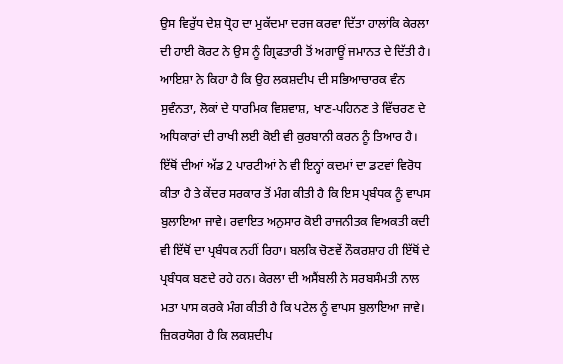ਉਸ ਵਿਰੁੱਧ ਦੇਸ਼ ਧ੍ਰੋਹ ਦਾ ਮੁਕੱਦਮਾ ਦਰਜ ਕਰਵਾ ਦਿੱਤਾ ਹਾਲਾਂਕਿ ਕੇਰਲਾ ਦੀ ਹਾਈ ਕੋਰਟ ਨੇ ਉਸ ਨੂੰ ਗ੍ਰਿਫਤਾਰੀ ਤੋਂ ਅਗਾਊਂ ਜਮਾਨਤ ਦੇ ਦਿੱਤੀ ਹੈ। ਆਇਸ਼ਾ ਨੇ ਕਿਹਾ ਹੈ ਕਿ ਉਹ ਲਕਸ਼ਦੀਪ ਦੀ ਸਭਿਆਚਾਰਕ ਵੰਨ ਸੁਵੰਨਤਾ, ਲੋਕਾਂ ਦੇ ਧਾਰਮਿਕ ਵਿਸ਼ਵਾਸ਼, ਖਾਣ-ਪਹਿਨਣ ਤੇ ਵਿੱਚਰਣ ਦੇ ਅਧਿਕਾਰਾਂ ਦੀ ਰਾਖੀ ਲਈ ਕੋਈ ਵੀ ਕੁਰਬਾਨੀ ਕਰਨ ਨੂੰ ਤਿਆਰ ਹੈ। ਇੱਥੋਂ ਦੀਆਂ ਅੱਡ 2 ਪਾਰਟੀਆਂ ਨੇ ਵੀ ਇਨ੍ਹਾਂ ਕਦਮਾਂ ਦਾ ਡਟਵਾਂ ਵਿਰੋਧ ਕੀਤਾ ਹੈ ਤੇ ਕੇਂਦਰ ਸਰਕਾਰ ਤੋਂ ਮੰਗ ਕੀਤੀ ਹੈ ਕਿ ਇਸ ਪ੍ਰਬੰਧਕ ਨੂੰ ਵਾਪਸ ਬੁਲਾਇਆ ਜਾਵੇ। ਰਵਾਇਤ ਅਨੁਸਾਰ ਕੋਈ ਰਾਜਨੀਤਕ ਵਿਅਕਤੀ ਕਦੀ ਵੀ ਇੱਥੋਂ ਦਾ ਪ੍ਰਬੰਧਕ ਨਹੀਂ ਰਿਹਾ। ਬਲਕਿ ਚੋਣਵੇਂ ਨੌਕਰਸ਼ਾਹ ਹੀ ਇੱਥੋਂ ਦੇ ਪ੍ਰਬੰਧਕ ਬਣਦੇ ਰਹੇ ਹਨ। ਕੇਰਲਾ ਦੀ ਅਸੈਂਬਲੀ ਨੇ ਸਰਬਸੰਮਤੀ ਨਾਲ ਮਤਾ ਪਾਸ ਕਰਕੇ ਮੰਗ ਕੀਤੀ ਹੈ ਕਿ ਪਟੇਲ ਨੂੰ ਵਾਪਸ ਬੁਲਾਇਆ ਜਾਵੇ। ਜ਼ਿਕਰਯੋਗ ਹੈ ਕਿ ਲਕਸ਼ਦੀਪ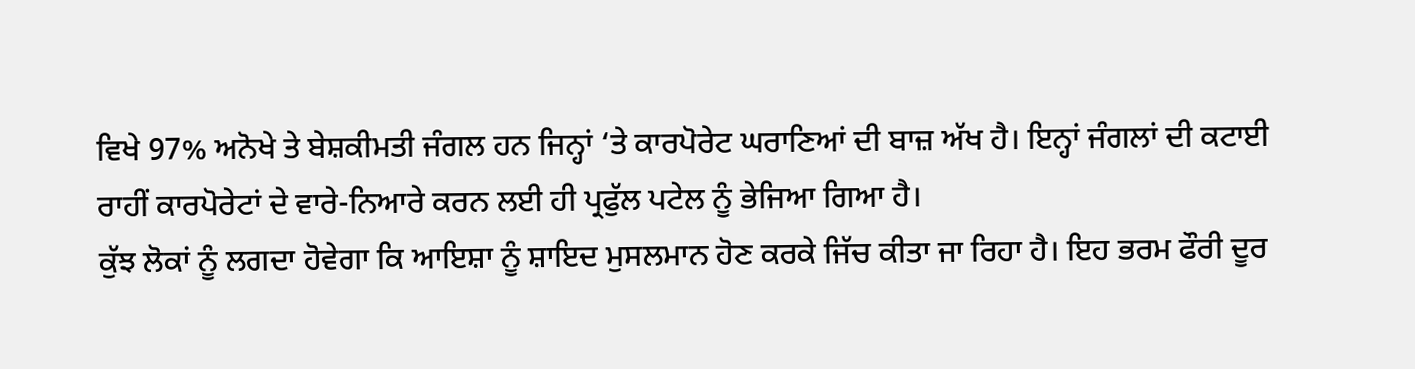ਵਿਖੇ 97% ਅਨੋਖੇ ਤੇ ਬੇਸ਼ਕੀਮਤੀ ਜੰਗਲ ਹਨ ਜਿਨ੍ਹਾਂ ‘ਤੇ ਕਾਰਪੋਰੇਟ ਘਰਾਣਿਆਂ ਦੀ ਬਾਜ਼ ਅੱਖ ਹੈ। ਇਨ੍ਹਾਂ ਜੰਗਲਾਂ ਦੀ ਕਟਾਈ ਰਾਹੀਂ ਕਾਰਪੋਰੇਟਾਂ ਦੇ ਵਾਰੇ-ਨਿਆਰੇ ਕਰਨ ਲਈ ਹੀ ਪ੍ਰਫੁੱਲ ਪਟੇਲ ਨੂੰ ਭੇਜਿਆ ਗਿਆ ਹੈ।
ਕੁੱਝ ਲੋਕਾਂ ਨੂੰ ਲਗਦਾ ਹੋਵੇਗਾ ਕਿ ਆਇਸ਼ਾ ਨੂੰ ਸ਼ਾਇਦ ਮੁਸਲਮਾਨ ਹੋਣ ਕਰਕੇ ਜਿੱਚ ਕੀਤਾ ਜਾ ਰਿਹਾ ਹੈ। ਇਹ ਭਰਮ ਫੌਰੀ ਦੂਰ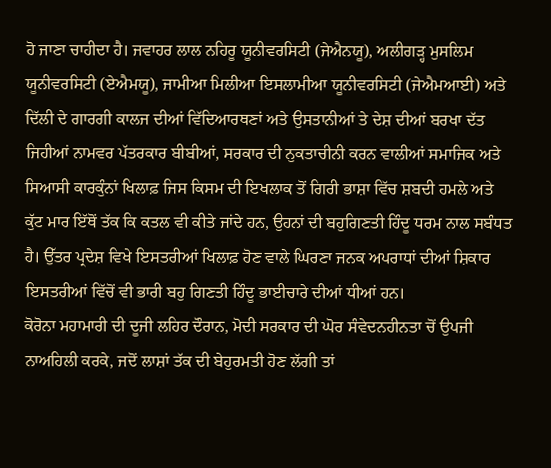ਹੋ ਜਾਣਾ ਚਾਹੀਦਾ ਹੈ। ਜਵਾਹਰ ਲਾਲ ਨਹਿਰੂ ਯੂਨੀਵਰਸਿਟੀ (ਜੇਐਨਯੂ), ਅਲੀਗੜ੍ਹ ਮੁਸਲਿਮ ਯੂਨੀਵਰਸਿਟੀ (ਏਐਮਯੂ), ਜਾਮੀਆ ਮਿਲੀਆ ਇਸਲਾਮੀਆ ਯੂਨੀਵਰਸਿਟੀ (ਜੇਐਮਆਈ) ਅਤੇ ਦਿੱਲੀ ਦੇ ਗਾਰਗੀ ਕਾਲਜ ਦੀਆਂ ਵਿੱਦਿਆਰਥਣਾਂ ਅਤੇ ਉਸਤਾਨੀਆਂ ਤੇ ਦੇਸ਼ ਦੀਆਂ ਬਰਖਾ ਦੱਤ ਜਿਹੀਆਂ ਨਾਮਵਰ ਪੱਤਰਕਾਰ ਬੀਬੀਆਂ, ਸਰਕਾਰ ਦੀ ਨੁਕਤਾਚੀਨੀ ਕਰਨ ਵਾਲੀਆਂ ਸਮਾਜਿਕ ਅਤੇ ਸਿਆਸੀ ਕਾਰਕੁੰਨਾਂ ਖਿਲਾਫ਼ ਜਿਸ ਕਿਸਮ ਦੀ ਇਖਲਾਕ ਤੋਂ ਗਿਰੀ ਭਾਸ਼ਾ ਵਿੱਚ ਸ਼ਬਦੀ ਹਮਲੇ ਅਤੇ ਕੁੱਟ ਮਾਰ ਇੱਥੋਂ ਤੱਕ ਕਿ ਕਤਲ ਵੀ ਕੀਤੇ ਜਾਂਦੇ ਹਨ, ਉਹਨਾਂ ਦੀ ਬਹੁਗਿਣਤੀ ਹਿੰਦੂ ਧਰਮ ਨਾਲ ਸਬੰਧਤ ਹੈ। ਉੱਤਰ ਪ੍ਰਦੇਸ਼ ਵਿਖੇ ਇਸਤਰੀਆਂ ਖਿਲਾਫ਼ ਹੋਣ ਵਾਲੇ ਘਿਰਣਾ ਜਨਕ ਅਪਰਾਧਾਂ ਦੀਆਂ ਸ਼ਿਕਾਰ ਇਸਤਰੀਆਂ ਵਿੱਚੋਂ ਵੀ ਭਾਰੀ ਬਹੁ ਗਿਣਤੀ ਹਿੰਦੂ ਭਾਈਚਾਰੇ ਦੀਆਂ ਧੀਆਂ ਹਨ।
ਕੋਰੋਨਾ ਮਹਾਮਾਰੀ ਦੀ ਦੂਜੀ ਲਹਿਰ ਦੌਰਾਨ, ਮੋਦੀ ਸਰਕਾਰ ਦੀ ਘੋਰ ਸੰਵੇਦਨਹੀਨਤਾ ਚੋਂ ਉਪਜੀ ਨਾਅਹਿਲੀ ਕਰਕੇ, ਜਦੋਂ ਲਾਸ਼ਾਂ ਤੱਕ ਦੀ ਬੇਹੁਰਮਤੀ ਹੋਣ ਲੱਗੀ ਤਾਂ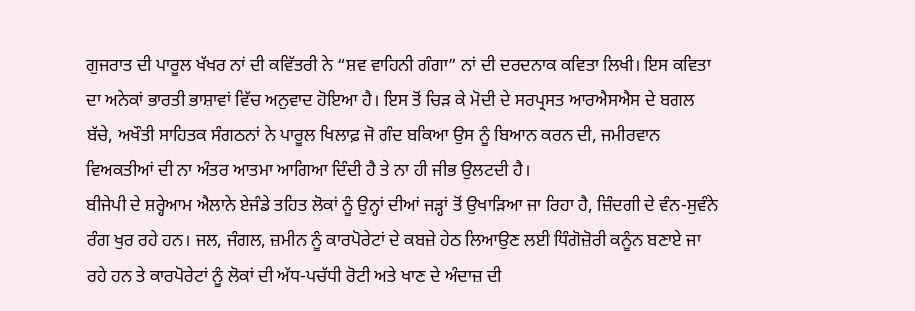ਗੁਜਰਾਤ ਦੀ ਪਾਰੂਲ ਖੱਖਰ ਨਾਂ ਦੀ ਕਵਿੱਤਰੀ ਨੇ “ਸ਼ਵ ਵਾਹਿਨੀ ਗੰਗਾ” ਨਾਂ ਦੀ ਦਰਦਨਾਕ ਕਵਿਤਾ ਲਿਖੀ। ਇਸ ਕਵਿਤਾ ਦਾ ਅਨੇਕਾਂ ਭਾਰਤੀ ਭਾਸ਼ਾਵਾਂ ਵਿੱਚ ਅਨੁਵਾਦ ਹੋਇਆ ਹੈ। ਇਸ ਤੋਂ ਚਿੜ ਕੇ ਮੋਦੀ ਦੇ ਸਰਪ੍ਰਸਤ ਆਰਐਸਐਸ ਦੇ ਬਗਲ ਬੱਚੇ, ਅਖੌਤੀ ਸਾਹਿਤਕ ਸੰਗਠਨਾਂ ਨੇ ਪਾਰੂਲ ਖਿਲਾਫ਼ ਜੋ ਗੰਦ ਬਕਿਆ ਉਸ ਨੂੰ ਬਿਆਨ ਕਰਨ ਦੀ, ਜਮੀਰਵਾਨ ਵਿਅਕਤੀਆਂ ਦੀ ਨਾ ਅੰਤਰ ਆਤਮਾ ਆਗਿਆ ਦਿੰਦੀ ਹੈ ਤੇ ਨਾ ਹੀ ਜੀਭ ਉਲਟਦੀ ਹੈ।
ਬੀਜੇਪੀ ਦੇ ਸ਼ਰ੍ਹੇਆਮ ਐਲਾਨੇ ਏਜੰਡੇ ਤਹਿਤ ਲੋਕਾਂ ਨੂੰ ਉਨ੍ਹਾਂ ਦੀਆਂ ਜੜ੍ਹਾਂ ਤੋਂ ਉਖਾੜਿਆ ਜਾ ਰਿਹਾ ਹੈ, ਜ਼ਿੰਦਗੀ ਦੇ ਵੰਨ-ਸੁਵੰਨੇ ਰੰਗ ਖੁਰ ਰਹੇ ਹਨ। ਜਲ, ਜੰਗਲ, ਜ਼ਮੀਨ ਨੂੰ ਕਾਰਪੋਰੇਟਾਂ ਦੇ ਕਬਜ਼ੇ ਹੇਠ ਲਿਆਉਣ ਲਈ ਧਿੰਗੋਜ਼ੋਰੀ ਕਨੂੰਨ ਬਣਾਏ ਜਾ ਰਹੇ ਹਨ ਤੇ ਕਾਰਪੋਰੇਟਾਂ ਨੂੰ ਲੋਕਾਂ ਦੀ ਅੱਧ-ਪਚੱਧੀ ਰੋਟੀ ਅਤੇ ਖਾਣ ਦੇ ਅੰਦਾਜ਼ ਦੀ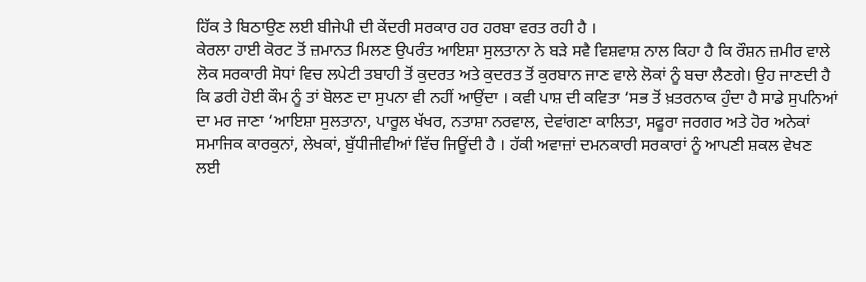ਹਿੱਕ ਤੇ ਬਿਠਾਉਣ ਲਈ ਬੀਜੇਪੀ ਦੀ ਕੇਂਦਰੀ ਸਰਕਾਰ ਹਰ ਹਰਬਾ ਵਰਤ ਰਹੀ ਹੈ ।
ਕੇਰਲਾ ਹਾਈ ਕੋਰਟ ਤੋਂ ਜ਼ਮਾਨਤ ਮਿਲਣ ਉਪਰੰਤ ਆਇਸ਼ਾ ਸੁਲਤਾਨਾ ਨੇ ਬੜੇ ਸਵੈ ਵਿਸ਼ਵਾਸ਼ ਨਾਲ ਕਿਹਾ ਹੈ ਕਿ ਰੌਸ਼ਨ ਜ਼ਮੀਰ ਵਾਲੇ ਲੋਕ ਸਰਕਾਰੀ ਸੋਧਾਂ ਵਿਚ ਲਪੇਟੀ ਤਬਾਹੀ ਤੋਂ ਕੁਦਰਤ ਅਤੇ ਕੁਦਰਤ ਤੋਂ ਕੁਰਬਾਨ ਜਾਣ ਵਾਲੇ ਲੋਕਾਂ ਨੂੰ ਬਚਾ ਲੈਣਗੇ। ਉਹ ਜਾਣਦੀ ਹੈ ਕਿ ਡਰੀ ਹੋਈ ਕੌਮ ਨੂੰ ਤਾਂ ਬੋਲਣ ਦਾ ਸੁਪਨਾ ਵੀ ਨਹੀਂ ਆਉਂਦਾ । ਕਵੀ ਪਾਸ਼ ਦੀ ਕਵਿਤਾ ‘ਸਭ ਤੋਂ ਖ਼ਤਰਨਾਕ ਹੁੰਦਾ ਹੈ ਸਾਡੇ ਸੁਪਨਿਆਂ ਦਾ ਮਰ ਜਾਣਾ ‘ਆਇਸ਼ਾ ਸੁਲਤਾਨਾ, ਪਾਰੂਲ ਖੱਖਰ, ਨਤਾਸ਼ਾ ਨਰਵਾਲ, ਦੇਵਾਂਗਣਾ ਕਾਲਿਤਾ, ਸਫੂਰਾ ਜਰਗਰ ਅਤੇ ਹੋਰ ਅਨੇਕਾਂ ਸਮਾਜਿਕ ਕਾਰਕੁਨਾਂ, ਲੇਖਕਾਂ, ਬੁੱਧੀਜੀਵੀਆਂ ਵਿੱਚ ਜਿਊਂਦੀ ਹੈ । ਹੱਕੀ ਅਵਾਜ਼ਾਂ ਦਮਨਕਾਰੀ ਸਰਕਾਰਾਂ ਨੂੰ ਆਪਣੀ ਸ਼ਕਲ ਵੇਖਣ ਲਈ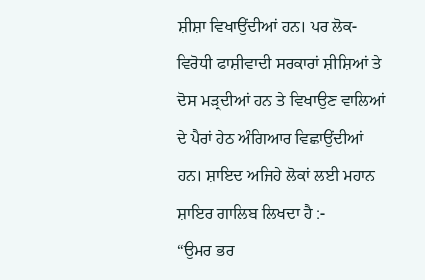ਸ਼ੀਸ਼ਾ ਵਿਖਾਉਂਦੀਆਂ ਹਨ। ਪਰ ਲੋਕ- ਵਿਰੋਧੀ ਫਾਸ਼ੀਵਾਦੀ ਸਰਕਾਰਾਂ ਸ਼ੀਸ਼ਿਆਂ ਤੇ ਦੋਸ ਮੜ੍ਰਦੀਆਂ ਹਨ ਤੇ ਵਿਖਾਉਣ ਵਾਲਿਆਂ ਦੇ ਪੈਰਾਂ ਹੇਠ ਅੰਗਿਆਰ ਵਿਛਾਉਂਦੀਆਂ ਹਨ। ਸ਼ਾਇਦ ਅਜਿਹੇ ਲੋਕਾਂ ਲਈ ਮਹਾਨ ਸ਼ਾਇਰ ਗਾਲਿਬ ਲਿਖਦਾ ਹੈ :-
“ਉਮਰ ਭਰ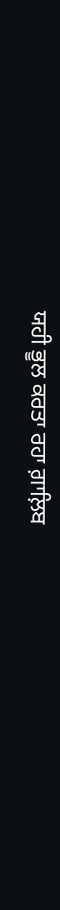ਯਹੀ ਭੂਲ ਕਰਤਾ ਰਹਾ ਗ਼ਾਲ਼ਿਬ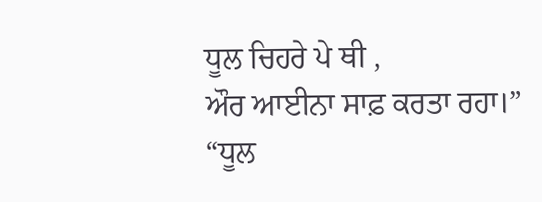ਧੂਲ ਚਿਹਰੇ ਪੇ ਥੀ ,
ਔਰ ਆਈਨਾ ਸਾਫ਼ ਕਰਤਾ ਰਹਾ।”
“ਧੂਲ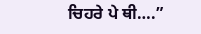ਚਿਹਰੇ ਪੇ ਥੀ….”